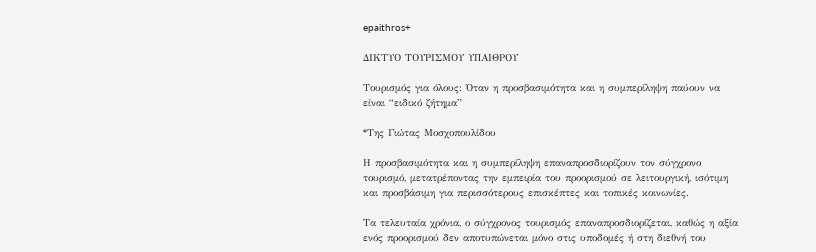epaithros+

ΔΙΚΤΥΟ ΤΟΥΡΙΣΜΟΥ ΥΠΑΙΘΡΟΥ

Τουρισμός για όλους: Όταν η προσβασιμότητα και η συμπερίληψη παύουν να είναι “ειδικό ζήτημα”

*Της Γιώτας Μοσχοπουλίδου

Η προσβασιμότητα και η συμπερίληψη επαναπροσδιορίζουν τον σύγχρονο τουρισμό, μετατρέποντας την εμπειρία του προορισμού σε λειτουργική, ισότιμη και προσβάσιμη για περισσότερους επισκέπτες και τοπικές κοινωνίες.

Τα τελευταία χρόνια, ο σύγχρονος τουρισμός επαναπροσδιορίζεται, καθώς η αξία ενός προορισμού δεν αποτυπώνεται μόνο στις υποδομές ή στη διεθνή του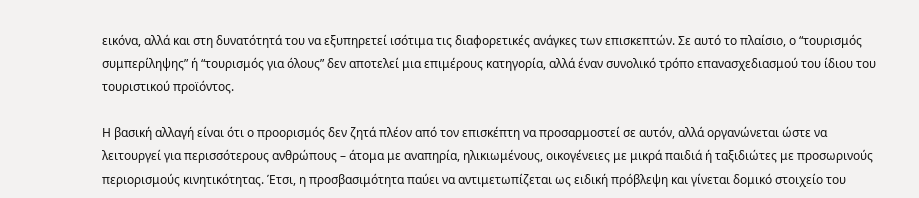εικόνα, αλλά και στη δυνατότητά του να εξυπηρετεί ισότιμα τις διαφορετικές ανάγκες των επισκεπτών. Σε αυτό το πλαίσιο, ο “τουρισμός συμπερίληψης” ή “τουρισμός για όλους” δεν αποτελεί μια επιμέρους κατηγορία, αλλά έναν συνολικό τρόπο επανασχεδιασμού του ίδιου του τουριστικού προϊόντος.

Η βασική αλλαγή είναι ότι ο προορισμός δεν ζητά πλέον από τον επισκέπτη να προσαρμοστεί σε αυτόν, αλλά οργανώνεται ώστε να λειτουργεί για περισσότερους ανθρώπους – άτομα με αναπηρία, ηλικιωμένους, οικογένειες με μικρά παιδιά ή ταξιδιώτες με προσωρινούς περιορισμούς κινητικότητας. Έτσι, η προσβασιμότητα παύει να αντιμετωπίζεται ως ειδική πρόβλεψη και γίνεται δομικό στοιχείο του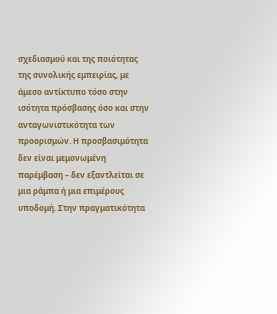σχεδιασμού και της ποιότητας της συνολικής εμπειρίας, με άμεσο αντίκτυπο τόσο στην ισότητα πρόσβασης όσο και στην ανταγωνιστικότητα των προορισμών. Η προσβασιμότητα δεν είναι μεμονωμένη παρέμβαση – δεν εξαντλείται σε μια ράμπα ή μια επιμέρους υποδομή. Στην πραγματικότητα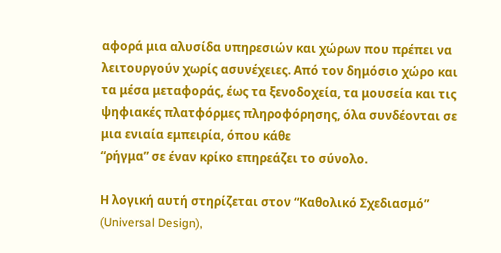αφορά μια αλυσίδα υπηρεσιών και χώρων που πρέπει να λειτουργούν χωρίς ασυνέχειες. Από τον δημόσιο χώρο και τα μέσα μεταφοράς, έως τα ξενοδοχεία, τα μουσεία και τις ψηφιακές πλατφόρμες πληροφόρησης, όλα συνδέονται σε μια ενιαία εμπειρία, όπου κάθε
“ρήγμα” σε έναν κρίκο επηρεάζει το σύνολο.

Η λογική αυτή στηρίζεται στον “Καθολικό Σχεδιασμό” (Universal Design),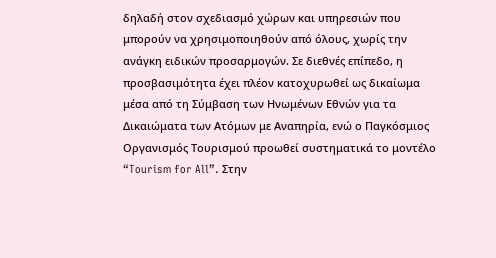δηλαδή στον σχεδιασμό χώρων και υπηρεσιών που μπορούν να χρησιμοποιηθούν από όλους, χωρίς την ανάγκη ειδικών προσαρμογών. Σε διεθνές επίπεδο, η προσβασιμότητα έχει πλέον κατοχυρωθεί ως δικαίωμα μέσα από τη Σύμβαση των Ηνωμένων Εθνών για τα Δικαιώματα των Ατόμων με Αναπηρία, ενώ ο Παγκόσμιος Οργανισμός Τουρισμού προωθεί συστηματικά το μοντέλο “Tourism for All”. Στην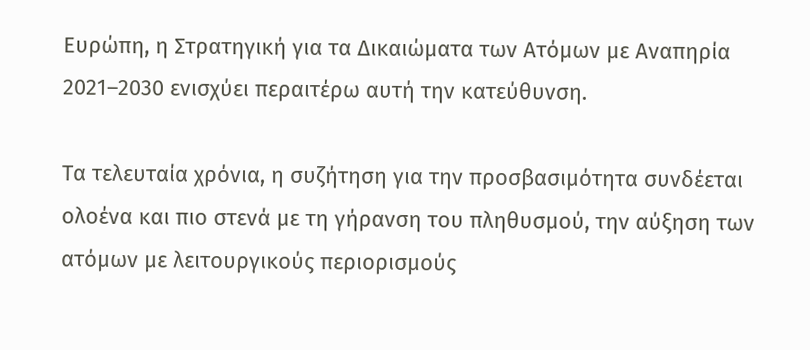Ευρώπη, η Στρατηγική για τα Δικαιώματα των Ατόμων με Αναπηρία 2021–2030 ενισχύει περαιτέρω αυτή την κατεύθυνση.

Τα τελευταία χρόνια, η συζήτηση για την προσβασιμότητα συνδέεται ολοένα και πιο στενά με τη γήρανση του πληθυσμού, την αύξηση των ατόμων με λειτουργικούς περιορισμούς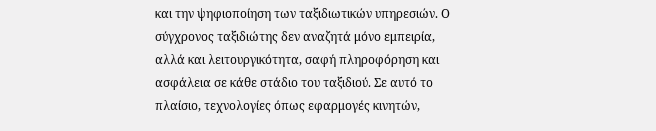και την ψηφιοποίηση των ταξιδιωτικών υπηρεσιών. Ο σύγχρονος ταξιδιώτης δεν αναζητά μόνο εμπειρία, αλλά και λειτουργικότητα, σαφή πληροφόρηση και ασφάλεια σε κάθε στάδιο του ταξιδιού. Σε αυτό το πλαίσιο, τεχνολογίες όπως εφαρμογές κινητών,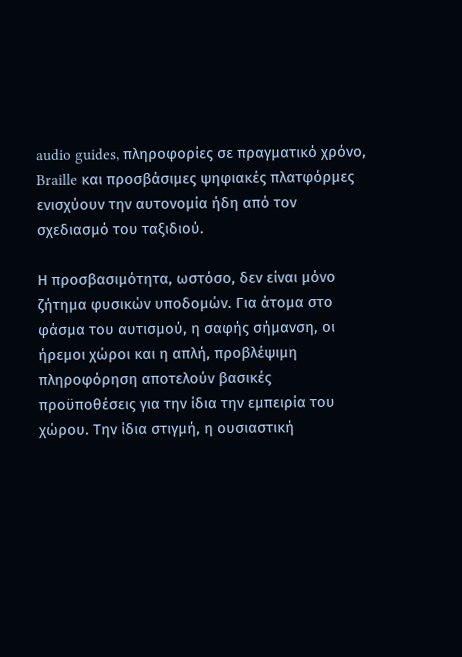audio guides, πληροφορίες σε πραγματικό χρόνο, Braille και προσβάσιμες ψηφιακές πλατφόρμες ενισχύουν την αυτονομία ήδη από τον σχεδιασμό του ταξιδιού.

Η προσβασιμότητα, ωστόσο, δεν είναι μόνο ζήτημα φυσικών υποδομών. Για άτομα στο φάσμα του αυτισμού, η σαφής σήμανση, οι ήρεμοι χώροι και η απλή, προβλέψιμη πληροφόρηση αποτελούν βασικές προϋποθέσεις για την ίδια την εμπειρία του χώρου. Την ίδια στιγμή, η ουσιαστική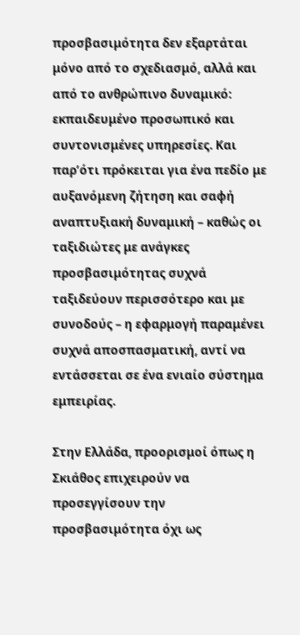προσβασιμότητα δεν εξαρτάται μόνο από το σχεδιασμό, αλλά και από το ανθρώπινο δυναμικό: εκπαιδευμένο προσωπικό και συντονισμένες υπηρεσίες. Και παρ’ότι πρόκειται για ένα πεδίο με αυξανόμενη ζήτηση και σαφή αναπτυξιακή δυναμική – καθώς οι ταξιδιώτες με ανάγκες προσβασιμότητας συχνά ταξιδεύουν περισσότερο και με συνοδούς – η εφαρμογή παραμένει συχνά αποσπασματική, αντί να εντάσσεται σε ένα ενιαίο σύστημα εμπειρίας.

Στην Ελλάδα, προορισμοί όπως η Σκιάθος επιχειρούν να προσεγγίσουν την προσβασιμότητα όχι ως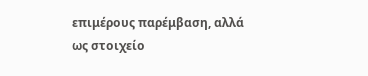επιμέρους παρέμβαση, αλλά ως στοιχείο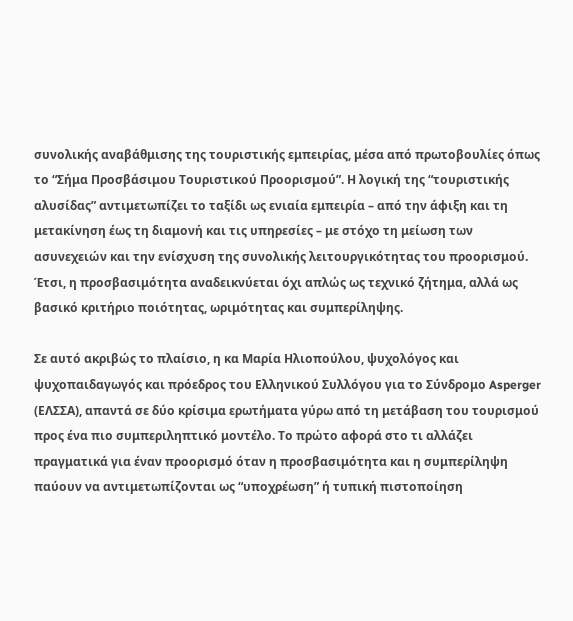συνολικής αναβάθμισης της τουριστικής εμπειρίας, μέσα από πρωτοβουλίες όπως το “Σήμα Προσβάσιμου Τουριστικού Προορισμού”. Η λογική της “τουριστικής αλυσίδας” αντιμετωπίζει το ταξίδι ως ενιαία εμπειρία – από την άφιξη και τη μετακίνηση έως τη διαμονή και τις υπηρεσίες – με στόχο τη μείωση των ασυνεχειών και την ενίσχυση της συνολικής λειτουργικότητας του προορισμού. Έτσι, η προσβασιμότητα αναδεικνύεται όχι απλώς ως τεχνικό ζήτημα, αλλά ως βασικό κριτήριο ποιότητας, ωριμότητας και συμπερίληψης.

Σε αυτό ακριβώς το πλαίσιο, η κα Μαρία Ηλιοπούλου, ψυχολόγος και ψυχοπαιδαγωγός και πρόεδρος του Ελληνικού Συλλόγου για το Σύνδρομο Asperger (ΕΛΣΣΑ), απαντά σε δύο κρίσιμα ερωτήματα γύρω από τη μετάβαση του τουρισμού προς ένα πιο συμπεριληπτικό μοντέλο. Το πρώτο αφορά στο τι αλλάζει πραγματικά για έναν προορισμό όταν η προσβασιμότητα και η συμπερίληψη παύουν να αντιμετωπίζονται ως “υποχρέωση” ή τυπική πιστοποίηση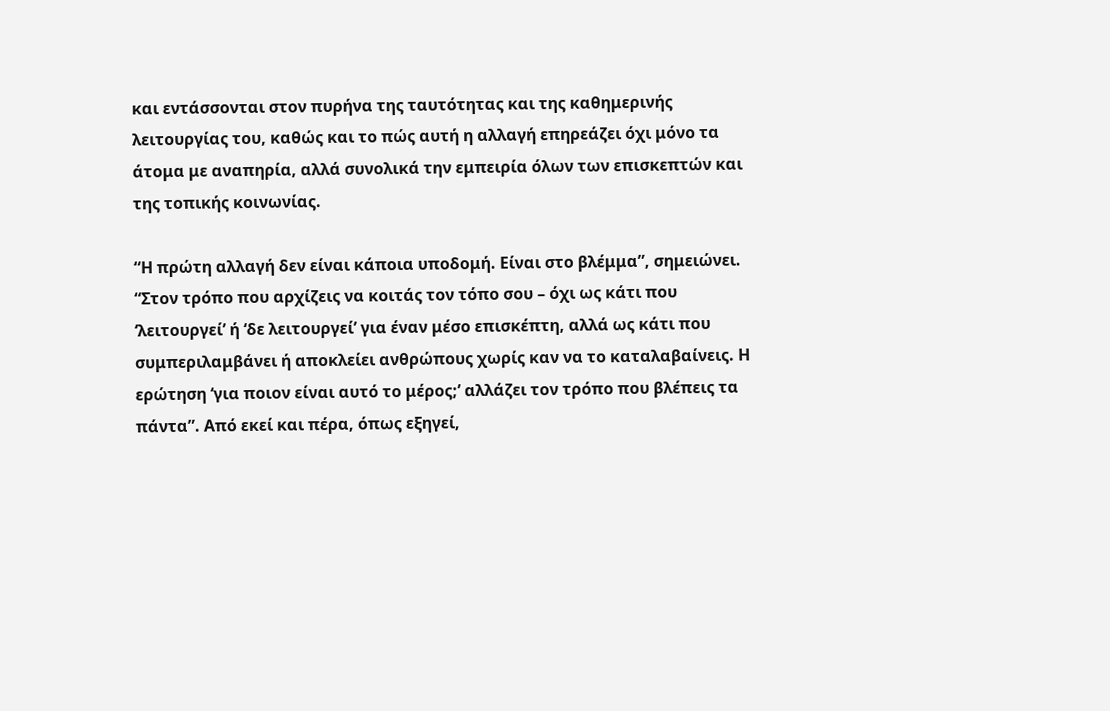και εντάσσονται στον πυρήνα της ταυτότητας και της καθημερινής λειτουργίας του, καθώς και το πώς αυτή η αλλαγή επηρεάζει όχι μόνο τα άτομα με αναπηρία, αλλά συνολικά την εμπειρία όλων των επισκεπτών και της τοπικής κοινωνίας.

“Η πρώτη αλλαγή δεν είναι κάποια υποδομή. Είναι στο βλέμμα”, σημειώνει. “Στον τρόπο που αρχίζεις να κοιτάς τον τόπο σου – όχι ως κάτι που ‘λειτουργεί’ ή ‘δε λειτουργεί’ για έναν μέσο επισκέπτη, αλλά ως κάτι που συμπεριλαμβάνει ή αποκλείει ανθρώπους χωρίς καν να το καταλαβαίνεις. Η ερώτηση ‘για ποιον είναι αυτό το μέρος;’ αλλάζει τον τρόπο που βλέπεις τα πάντα”. Από εκεί και πέρα, όπως εξηγεί,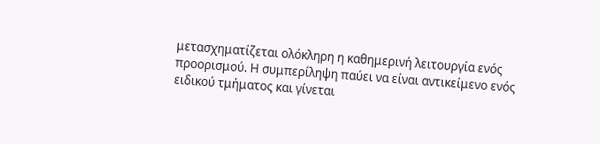μετασχηματίζεται ολόκληρη η καθημερινή λειτουργία ενός προορισμού. Η συμπερίληψη παύει να είναι αντικείμενο ενός ειδικού τμήματος και γίνεται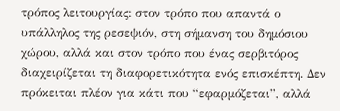τρόπος λειτουργίας: στον τρόπο που απαντά ο υπάλληλος της ρεσεψιόν, στη σήμανση του δημόσιου χώρου, αλλά και στον τρόπο που ένας σερβιτόρος διαχειρίζεται τη διαφορετικότητα ενός επισκέπτη. Δεν πρόκειται πλέον για κάτι που “εφαρμόζεται”, αλλά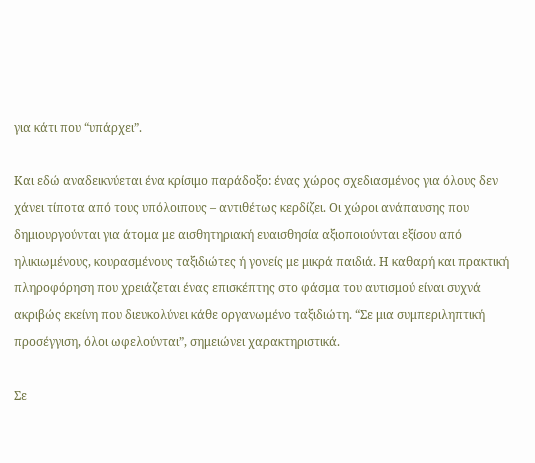για κάτι που “υπάρχει”.

Και εδώ αναδεικνύεται ένα κρίσιμο παράδοξο: ένας χώρος σχεδιασμένος για όλους δεν χάνει τίποτα από τους υπόλοιπους – αντιθέτως κερδίζει. Οι χώροι ανάπαυσης που δημιουργούνται για άτομα με αισθητηριακή ευαισθησία αξιοποιούνται εξίσου από ηλικιωμένους, κουρασμένους ταξιδιώτες ή γονείς με μικρά παιδιά. Η καθαρή και πρακτική πληροφόρηση που χρειάζεται ένας επισκέπτης στο φάσμα του αυτισμού είναι συχνά ακριβώς εκείνη που διευκολύνει κάθε οργανωμένο ταξιδιώτη. “Σε μια συμπεριληπτική προσέγγιση, όλοι ωφελούνται”, σημειώνει χαρακτηριστικά.

Σε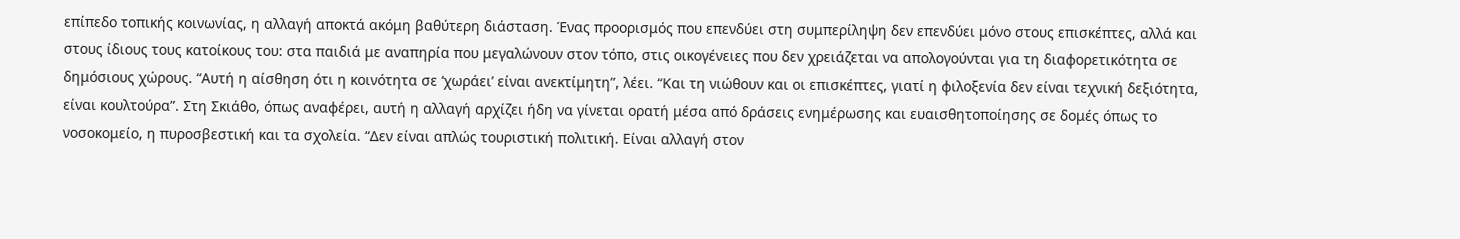επίπεδο τοπικής κοινωνίας, η αλλαγή αποκτά ακόμη βαθύτερη διάσταση. Ένας προορισμός που επενδύει στη συμπερίληψη δεν επενδύει μόνο στους επισκέπτες, αλλά και στους ίδιους τους κατοίκους του: στα παιδιά με αναπηρία που μεγαλώνουν στον τόπο, στις οικογένειες που δεν χρειάζεται να απολογούνται για τη διαφορετικότητα σε δημόσιους χώρους. “Αυτή η αίσθηση ότι η κοινότητα σε ‘χωράει’ είναι ανεκτίμητη”, λέει. “Και τη νιώθουν και οι επισκέπτες, γιατί η φιλοξενία δεν είναι τεχνική δεξιότητα, είναι κουλτούρα”. Στη Σκιάθο, όπως αναφέρει, αυτή η αλλαγή αρχίζει ήδη να γίνεται ορατή μέσα από δράσεις ενημέρωσης και ευαισθητοποίησης σε δομές όπως το νοσοκομείο, η πυροσβεστική και τα σχολεία. “Δεν είναι απλώς τουριστική πολιτική. Είναι αλλαγή στον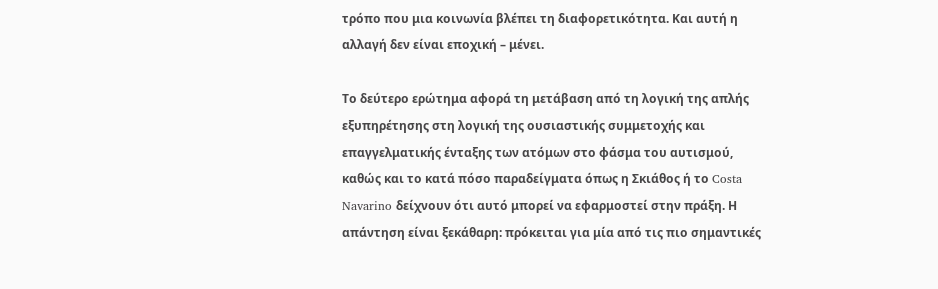τρόπο που μια κοινωνία βλέπει τη διαφορετικότητα. Και αυτή η αλλαγή δεν είναι εποχική – μένει.

Το δεύτερο ερώτημα αφορά τη μετάβαση από τη λογική της απλής εξυπηρέτησης στη λογική της ουσιαστικής συμμετοχής και επαγγελματικής ένταξης των ατόμων στο φάσμα του αυτισμού, καθώς και το κατά πόσο παραδείγματα όπως η Σκιάθος ή το Costa Navarino δείχνουν ότι αυτό μπορεί να εφαρμοστεί στην πράξη. Η απάντηση είναι ξεκάθαρη: πρόκειται για μία από τις πιο σημαντικές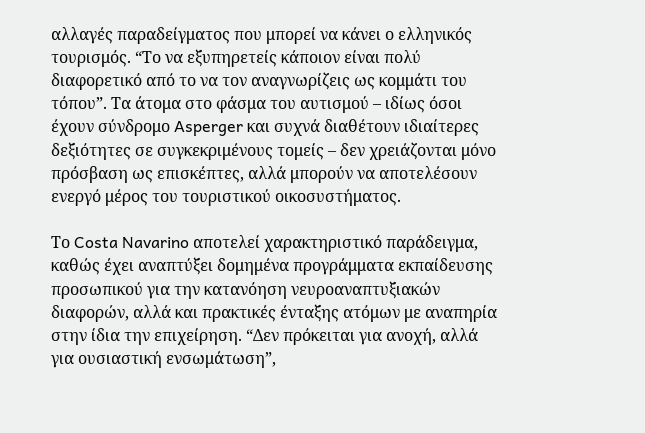αλλαγές παραδείγματος που μπορεί να κάνει ο ελληνικός τουρισμός. “Το να εξυπηρετείς κάποιον είναι πολύ διαφορετικό από το να τον αναγνωρίζεις ως κομμάτι του τόπου”. Τα άτομα στο φάσμα του αυτισμού – ιδίως όσοι έχουν σύνδρομο Asperger και συχνά διαθέτουν ιδιαίτερες δεξιότητες σε συγκεκριμένους τομείς – δεν χρειάζονται μόνο πρόσβαση ως επισκέπτες, αλλά μπορούν να αποτελέσουν ενεργό μέρος του τουριστικού οικοσυστήματος.

Το Costa Navarino αποτελεί χαρακτηριστικό παράδειγμα, καθώς έχει αναπτύξει δομημένα προγράμματα εκπαίδευσης προσωπικού για την κατανόηση νευροαναπτυξιακών διαφορών, αλλά και πρακτικές ένταξης ατόμων με αναπηρία στην ίδια την επιχείρηση. “Δεν πρόκειται για ανοχή, αλλά για ουσιαστική ενσωμάτωση”,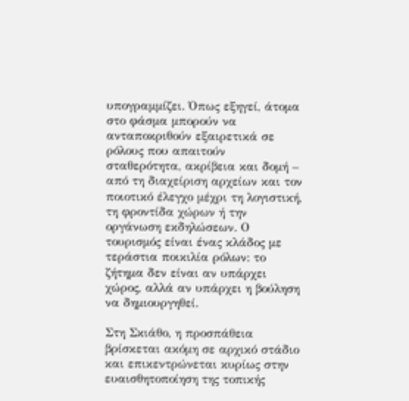υπογραμμίζει. Όπως εξηγεί, άτομα στο φάσμα μπορούν να ανταποκριθούν εξαιρετικά σε ρόλους που απαιτούν σταθερότητα, ακρίβεια και δομή – από τη διαχείριση αρχείων και τον ποιοτικό έλεγχο μέχρι τη λογιστική, τη φροντίδα χώρων ή την οργάνωση εκδηλώσεων. Ο τουρισμός είναι ένας κλάδος με τεράστια ποικιλία ρόλων: το ζήτημα δεν είναι αν υπάρχει χώρος, αλλά αν υπάρχει η βούληση να δημιουργηθεί.

Στη Σκιάθο, η προσπάθεια βρίσκεται ακόμη σε αρχικό στάδιο και επικεντρώνεται κυρίως στην ευαισθητοποίηση της τοπικής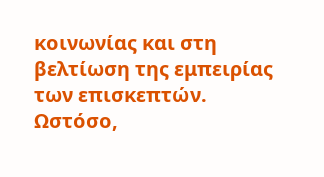κοινωνίας και στη βελτίωση της εμπειρίας των επισκεπτών. Ωστόσο,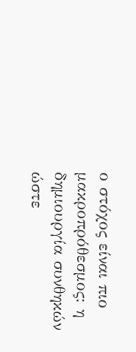ο στόχος είναι πιο μακροπρόθεσμος: η δημιουργία συνθηκών ώστε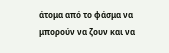άτομα από το φάσμα να μπορούν να ζουν και να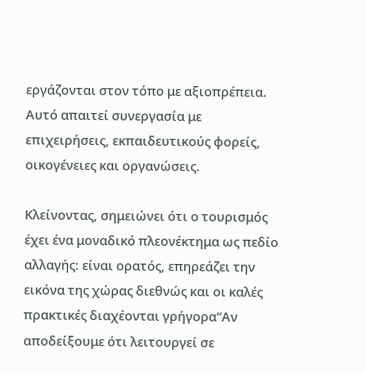εργάζονται στον τόπο με αξιοπρέπεια. Αυτό απαιτεί συνεργασία με επιχειρήσεις, εκπαιδευτικούς φορείς, οικογένειες και οργανώσεις.

Κλείνοντας, σημειώνει ότι ο τουρισμός έχει ένα μοναδικό πλεονέκτημα ως πεδίο αλλαγής: είναι ορατός, επηρεάζει την εικόνα της χώρας διεθνώς και οι καλές πρακτικές διαχέονται γρήγορα“Αν αποδείξουμε ότι λειτουργεί σε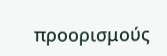προορισμούς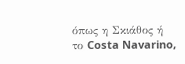όπως η Σκιάθος ή το Costa Navarino,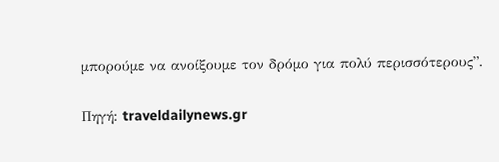μπορούμε να ανοίξουμε τον δρόμο για πολύ περισσότερους”.

Πηγή: traveldailynews.gr